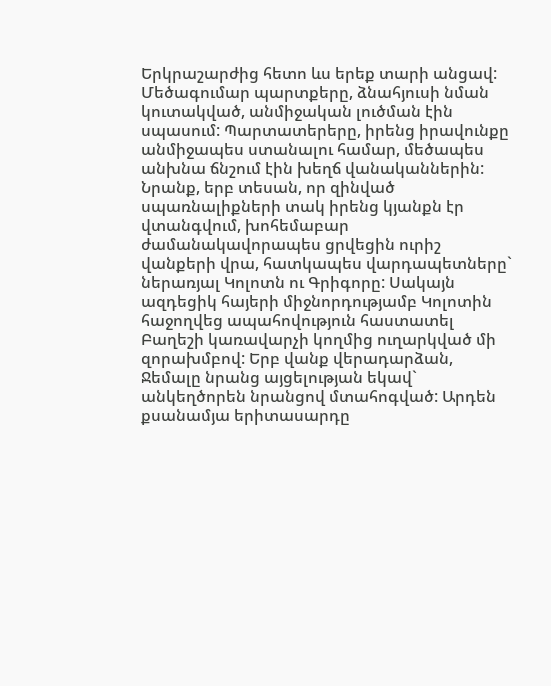Երկրաշարժից հետո ևս երեք տարի անցավ: Մեծագումար պարտքերը, ձնահյուսի նման կուտակված, անմիջական լուծման էին սպասում: Պարտատերերը, իրենց իրավունքը անմիջապես ստանալու համար, մեծապես անխնա ճնշում էին խեղճ վանականներին: Նրանք, երբ տեսան, որ զինված սպառնալիքների տակ իրենց կյանքն էր վտանգվում, խոհեմաբար ժամանակավորապես ցրվեցին ուրիշ վանքերի վրա, հատկապես վարդապետները` ներառյալ Կոլոտն ու Գրիգորը: Սակայն ազդեցիկ հայերի միջնորդությամբ Կոլոտին հաջողվեց ապահովություն հաստատել Բաղեշի կառավարչի կողմից ուղարկված մի զորախմբով: Երբ վանք վերադարձան, Ջեմալը նրանց այցելության եկավ` անկեղծորեն նրանցով մտահոգված: Արդեն քսանամյա երիտասարդը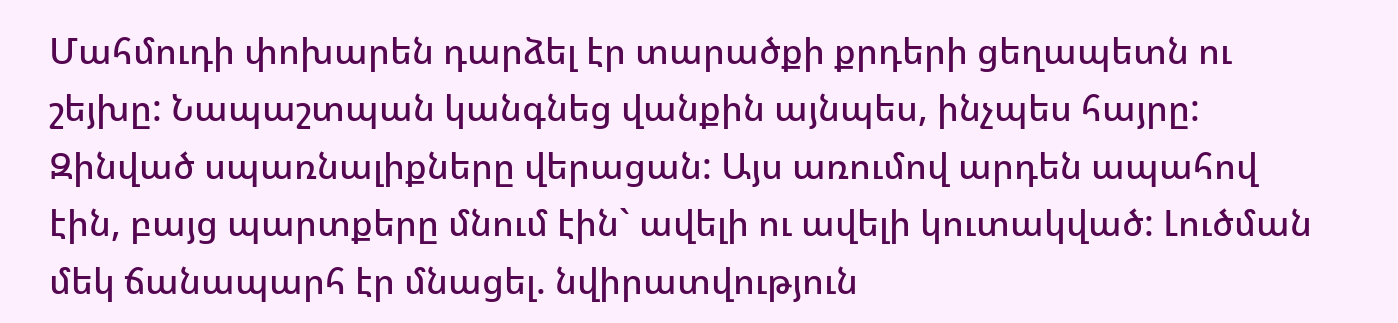Մահմուդի փոխարեն դարձել էր տարածքի քրդերի ցեղապետն ու շեյխը: Նապաշտպան կանգնեց վանքին այնպես, ինչպես հայրը: Զինված սպառնալիքները վերացան: Այս առումով արդեն ապահով էին, բայց պարտքերը մնում էին` ավելի ու ավելի կուտակված: Լուծման մեկ ճանապարհ էր մնացել. նվիրատվություն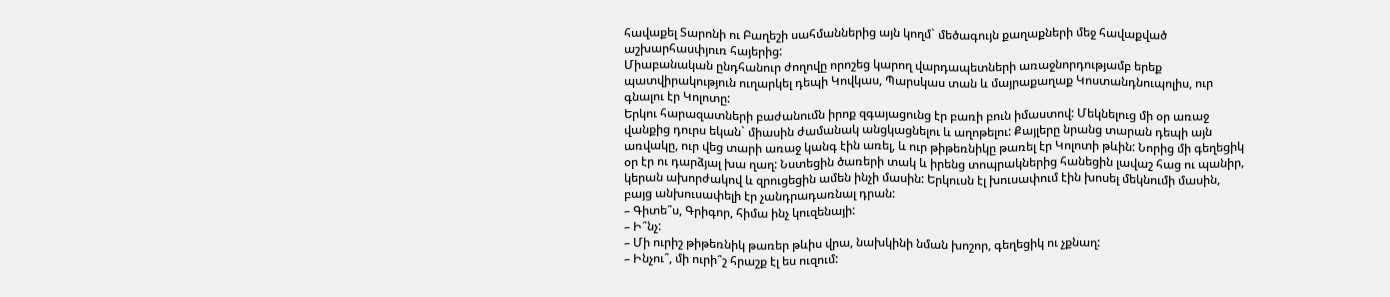հավաքել Տարոնի ու Բաղեշի սահմաններից այն կողմ` մեծագույն քաղաքների մեջ հավաքված աշխարհասփյուռ հայերից:
Միաբանական ընդհանուր ժողովը որոշեց կարող վարդապետների առաջնորդությամբ երեք պատվիրակություն ուղարկել դեպի Կովկաս, Պարսկաս տան և մայրաքաղաք Կոստանդնուպոլիս, ուր գնալու էր Կոլոտը:
Երկու հարազատների բաժանումն իրոք զգայացունց էր բառի բուն իմաստով: Մեկնելուց մի օր առաջ վանքից դուրս եկան` միասին ժամանակ անցկացնելու և աղոթելու: Քայլերը նրանց տարան դեպի այն առվակը, ուր վեց տարի առաջ կանգ էին առել, և ուր թիթեռնիկը թառել էր Կոլոտի թևին: Նորից մի գեղեցիկ օր էր ու դարձյալ խա ղաղ: Նստեցին ծառերի տակ և իրենց տոպրակներից հանեցին լավաշ հաց ու պանիր, կերան ախորժակով և զրուցեցին ամեն ինչի մասին: Երկուսն էլ խուսափում էին խոսել մեկնումի մասին, բայց անխուսափելի էր չանդրադառնալ դրան:
– Գիտե՞ս, Գրիգոր, հիմա ինչ կուզենայի:
– Ի՞նչ:
– Մի ուրիշ թիթեռնիկ թառեր թևիս վրա, նախկինի նման խոշոր, գեղեցիկ ու չքնաղ:
– Ինչու՞, մի ուրի՞շ հրաշք էլ ես ուզում: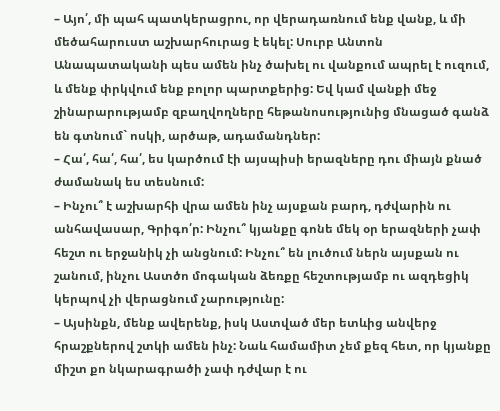– Այո՛, մի պահ պատկերացրու, որ վերադառնում ենք վանք, և մի մեծահարուստ աշխարհուրաց է եկել: Սուրբ Անտոն Անապատականի պես ամեն ինչ ծախել ու վանքում ապրել է ուզում, և մենք փրկվում ենք բոլոր պարտքերից: Եվ կամ վանքի մեջ շինարարությամբ զբաղվողները հեթանոսությունից մնացած գանձ են գտնում` ոսկի, արծաթ, ադամանդներ:
– Հա՛, հա՛, հա՛, ես կարծում էի այսպիսի երազները դու միայն քնած ժամանակ ես տեսնում:
– Ինչու՞ է աշխարհի վրա ամեն ինչ այսքան բարդ, դժվարին ու անհավասար, Գրիգո՛ր: Ինչու՞ կյանքը գոնե մեկ օր երազների չափ հեշտ ու երջանիկ չի անցնում: Ինչու՞ են լուծում ներն այսքան ու շանում, ինչու Աստծո մոգական ձեռքը հեշտությամբ ու ազդեցիկ կերպով չի վերացնում չարությունը:
– Այսինքն, մենք ավերենք, իսկ Աստված մեր ետևից անվերջ հրաշքներով շտկի ամեն ինչ: Նաև համամիտ չեմ քեզ հետ, որ կյանքը միշտ քո նկարագրածի չափ դժվար է ու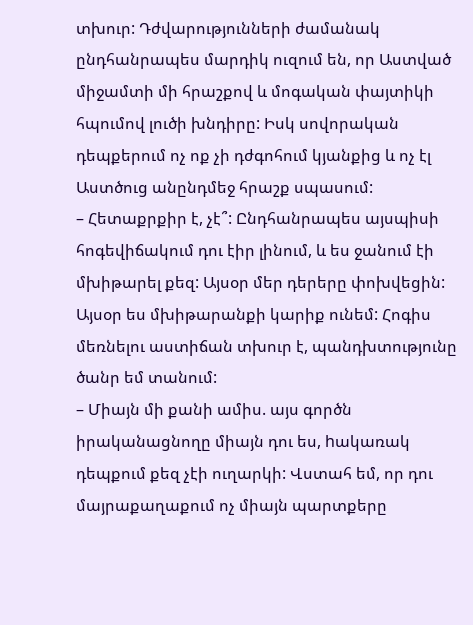տխուր: Դժվարությունների ժամանակ ընդհանրապես մարդիկ ուզում են, որ Աստված միջամտի մի հրաշքով և մոգական փայտիկի հպումով լուծի խնդիրը: Իսկ սովորական դեպքերում ոչ ոք չի դժգոհում կյանքից և ոչ էլ Աստծուց անընդմեջ հրաշք սպասում:
– Հետաքրքիր է, չէ՞: Ընդհանրապես այսպիսի հոգեվիճակում դու էիր լինում, և ես ջանում էի մխիթարել քեզ: Այսօր մեր դերերը փոխվեցին: Այսօր ես մխիթարանքի կարիք ունեմ: Հոգիս մեռնելու աստիճան տխուր է, պանդխտությունը ծանր եմ տանում:
– Միայն մի քանի ամիս. այս գործն իրականացնողը միայն դու ես, hակառակ դեպքում քեզ չէի ուղարկի: Վստահ եմ, որ դու մայրաքաղաքում ոչ միայն պարտքերը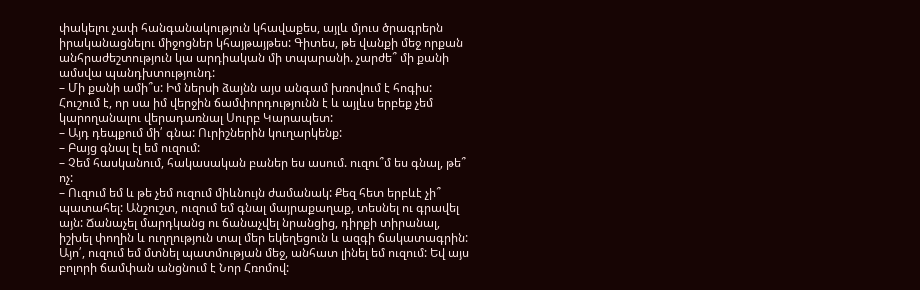փակելու չափ հանգանակություն կհավաքես, այլև մյուս ծրագրերն իրականացնելու միջոցներ կհայթայթես: Գիտես, թե վանքի մեջ որքան անհրաժեշտություն կա արդիական մի տպարանի. չարժե՞ մի քանի ամսվա պանդխտությունդ:
– Մի քանի ամի՞ս: Իմ ներսի ձայնն այս անգամ խռովում է հոգիս: Հուշում է, որ սա իմ վերջին ճամփորդությունն է և այլևս երբեք չեմ կարողանալու վերադառնալ Սուրբ Կարապետ:
– Այդ դեպքում մի՛ գնա: Ուրիշներին կուղարկենք:
– Բայց գնալ էլ եմ ուզում:
– Չեմ հասկանում, հակասական բաներ ես ասում. ուզու՞մ ես գնալ, թե՞ ոչ:
– Ուզում եմ և թե չեմ ուզում միևնույն ժամանակ: Քեզ հետ երբևէ չի՞ պատահել: Անշուշտ, ուզում եմ գնալ մայրաքաղաք, տեսնել ու գրավել այն: Ճանաչել մարդկանց ու ճանաչվել նրանցից, դիրքի տիրանալ, իշխել փողին և ուղղություն տալ մեր եկեղեցուն և ազգի ճակատագրին: Այո՛, ուզում եմ մտնել պատմության մեջ, անհատ լինել եմ ուզում: Եվ այս բոլորի ճամփան անցնում է Նոր Հռոմով: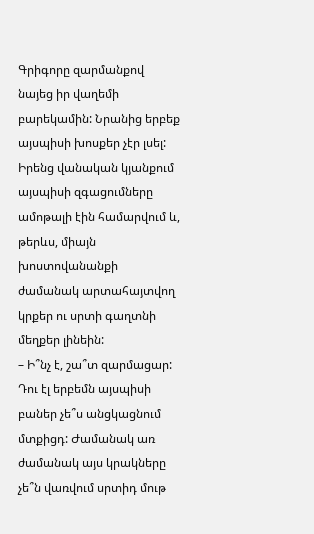Գրիգորը զարմանքով նայեց իր վաղեմի բարեկամին: Նրանից երբեք այսպիսի խոսքեր չէր լսել: Իրենց վանական կյանքում այսպիսի զգացումները ամոթալի էին համարվում և, թերևս, միայն խոստովանանքի ժամանակ արտահայտվող կրքեր ու սրտի գաղտնի մեղքեր լինեին:
– Ի՞նչ է, շա՞տ զարմացար: Դու էլ երբեմն այսպիսի բաներ չե՞ս անցկացնում մտքիցդ: Ժամանակ առ ժամանակ այս կրակները չե՞ն վառվում սրտիդ մութ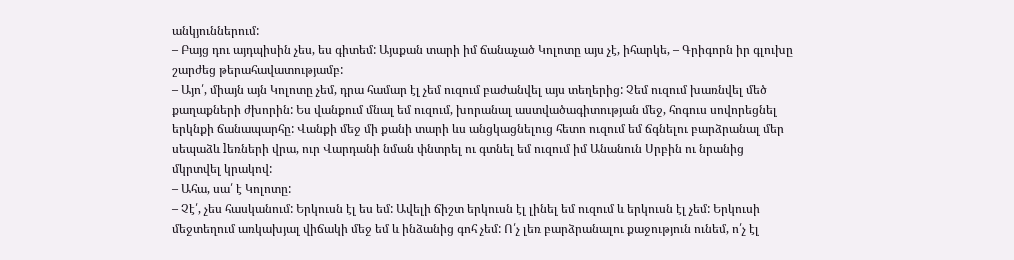անկյուններում:
– Բայց դու այդպիսին չես, ես գիտեմ: Այսքան տարի իմ ճանաչած Կոլոտը այս չէ, իհարկե, – Գրիգորն իր գլուխը շարժեց թերահավատությամբ:
– Այո՛, միայն այն Կոլոտը չեմ, դրա համար էլ չեմ ուզում բաժանվել այս տեղերից: Չեմ ուզում խառնվել մեծ քաղաքների ժխորին: Ես վանքում մնալ եմ ուզում, խորանալ աստվածագիտության մեջ, հոգուս սովորեցնել երկնքի ճանապարհը: Վանքի մեջ մի քանի տարի ևս անցկացնելուց հետո ուզում եմ ճգնելու բարձրանալ մեր սեպաձև lեռների վրա, ուր Վարդանի նման փնտրել ու գտնել եմ ուզում իմ Անանուն Սրբին ու նրանից մկրտվել կրակով:
– Ահա, սա՛ է Կոլոտը:
– Չէ՛, չես հասկանում: Երկուսն էլ ես եմ: Ավելի ճիշտ երկուսն էլ լինել եմ ուզում և երկուսն էլ չեմ: Երկուսի մեջտեղում առկախյալ վիճակի մեջ եմ և ինձանից գոհ չեմ: Ո՛չ լեռ բարձրանալու քաջություն ունեմ, ո՛չ էլ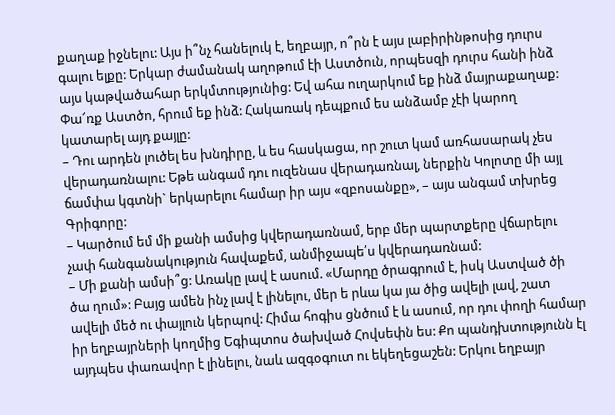քաղաք իջնելու: Այս ի՞նչ հանելուկ է, եղբայր, ո՞րն է այս լաբիրինթոսից դուրս գալու ելքը: Երկար ժամանակ աղոթում էի Աստծուն, որպեսզի դուրս հանի ինձ այս կաթվածահար երկմտությունից: Եվ ահա ուղարկում եք ինձ մայրաքաղաք: Փա՜ռք Աստծո, հրում եք ինձ: Հակառակ դեպքում ես անձամբ չէի կարող կատարել այդ քայլը:
– Դու արդեն լուծել ես խնդիրը, և ես հասկացա, որ շուտ կամ առհասարակ չես վերադառնալու: Եթե անգամ դու ուզենաս վերադառնալ, ներքին Կոլոտը մի այլ ճամփա կգտնի` երկարելու համար իր այս «զբոսանքը», – այս անգամ տխրեց Գրիգորը:
– Կարծում եմ մի քանի ամսից կվերադառնամ, երբ մեր պարտքերը վճարելու չափ հանգանակություն հավաքեմ, անմիջապե՛ս կվերադառնամ:
– Մի քանի ամսի՞ց: Առակը լավ է ասում. «Մարդը ծրագրում է, իսկ Աստված ծի ծա ղում»: Բայց ամեն ինչ լավ է լինելու, մեր ե րևա կա յա ծից ավելի լավ, շատ ավելի մեծ ու փայլուն կերպով: Հիմա հոգիս ցնծում է և ասում, որ դու փողի համար իր եղբայրների կողմից Եգիպտոս ծախված Հովսեփն ես: Քո պանդխտությունն էլ այդպես փառավոր է լինելու, նաև ազգօգուտ ու եկեղեցաշեն: Երկու եղբայր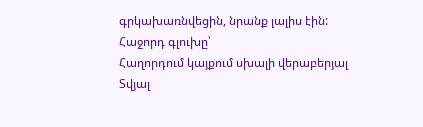գրկախառնվեցին, նրանք լալիս էին:
Հաջորդ գլուխը՝
Հաղորդում կայքում սխալի վերաբերյալ
Տվյալ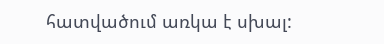հատվածում առկա է սխալ: